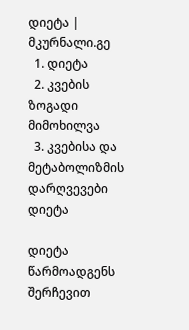დიეტა | მკურნალი.გე
  1. დიეტა
  2. კვების ზოგადი მიმოხილვა
  3. კვებისა და მეტაბოლიზმის დარღვევები
დიეტა

დიეტა წარმოადგენს შერჩევით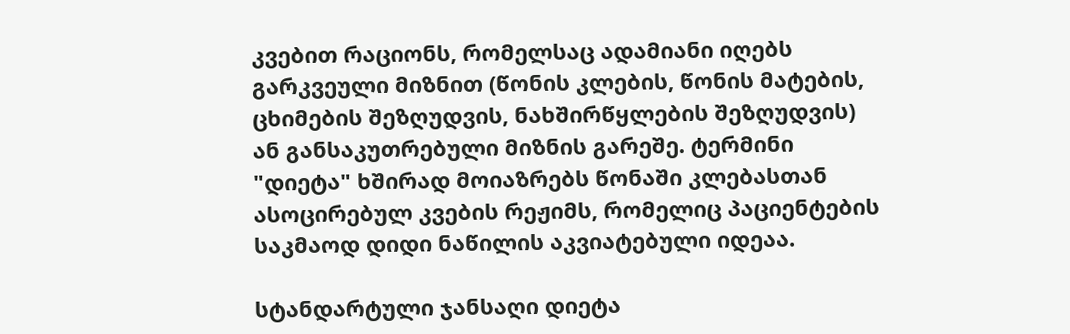კვებით რაციონს, რომელსაც ადამიანი იღებს გარკვეული მიზნით (წონის კლების, წონის მატების, ცხიმების შეზღუდვის, ნახშირწყლების შეზღუდვის) ან განსაკუთრებული მიზნის გარეშე. ტერმინი "დიეტა" ხშირად მოიაზრებს წონაში კლებასთან ასოცირებულ კვების რეჟიმს, რომელიც პაციენტების საკმაოდ დიდი ნაწილის აკვიატებული იდეაა.

სტანდარტული ჯანსაღი დიეტა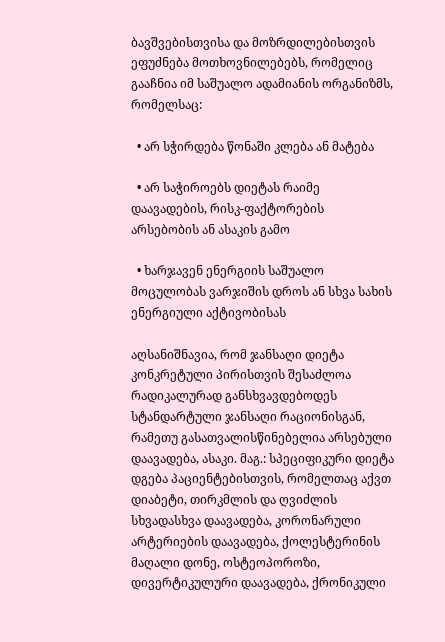ბავშვებისთვისა და მოზრდილებისთვის ეფუძნება მოთხოვნილებებს, რომელიც გააჩნია იმ საშუალო ადამიანის ორგანიზმს, რომელსაც:

  • არ სჭირდება წონაში კლება ან მატება

  • არ საჭიროებს დიეტას რაიმე დაავადების, რისკ-ფაქტორების არსებობის ან ასაკის გამო

  • ხარჯავენ ენერგიის საშუალო მოცულობას ვარჯიშის დროს ან სხვა სახის ენერგიული აქტივობისას

აღსანიშნავია, რომ ჯანსაღი დიეტა კონკრეტული პირისთვის შესაძლოა რადიკალურად განსხვავდებოდეს სტანდარტული ჯანსაღი რაციონისგან, რამეთუ გასათვალისწინებელია არსებული დაავადება, ასაკი. მაგ.: სპეციფიკური დიეტა დგება პაციენტებისთვის, რომელთაც აქვთ დიაბეტი, თირკმლის და ღვიძლის სხვადასხვა დაავადება, კორონარული არტერიების დაავადება, ქოლესტერინის მაღალი დონე, ოსტეოპოროზი, დივერტიკულური დაავადება, ქრონიკული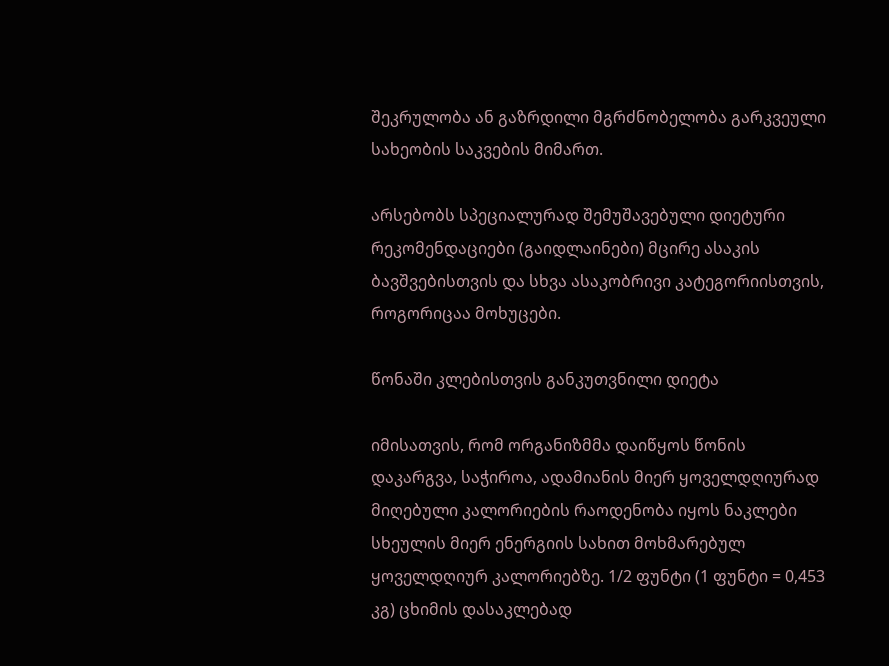შეკრულობა ან გაზრდილი მგრძნობელობა გარკვეული სახეობის საკვების მიმართ.

არსებობს სპეციალურად შემუშავებული დიეტური რეკომენდაციები (გაიდლაინები) მცირე ასაკის ბავშვებისთვის და სხვა ასაკობრივი კატეგორიისთვის, როგორიცაა მოხუცები.

წონაში კლებისთვის განკუთვნილი დიეტა

იმისათვის, რომ ორგანიზმმა დაიწყოს წონის დაკარგვა, საჭიროა, ადამიანის მიერ ყოველდღიურად მიღებული კალორიების რაოდენობა იყოს ნაკლები სხეულის მიერ ენერგიის სახით მოხმარებულ ყოველდღიურ კალორიებზე. 1/2 ფუნტი (1 ფუნტი = 0,453 კგ) ცხიმის დასაკლებად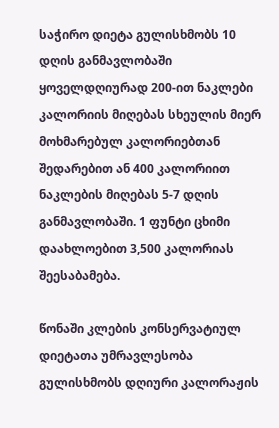საჭირო დიეტა გულისხმობს 10 დღის განმავლობაში ყოველდღიურად 200-ით ნაკლები კალორიის მიღებას სხეულის მიერ მოხმარებულ კალორიებთან შედარებით ან 400 კალორიით ნაკლების მიღებას 5-7 დღის განმავლობაში. 1 ფუნტი ცხიმი დაახლოებით 3,500 კალორიას შეესაბამება.

წონაში კლების კონსერვატიულ დიეტათა უმრავლესობა გულისხმობს დღიური კალორაჟის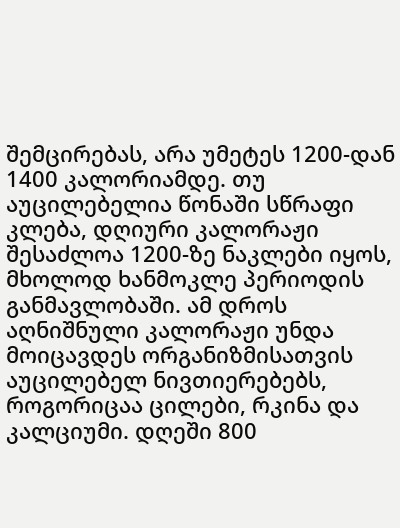შემცირებას, არა უმეტეს 1200-დან 1400 კალორიამდე. თუ აუცილებელია წონაში სწრაფი კლება, დღიური კალორაჟი შესაძლოა 1200-ზე ნაკლები იყოს, მხოლოდ ხანმოკლე პერიოდის განმავლობაში. ამ დროს აღნიშნული კალორაჟი უნდა მოიცავდეს ორგანიზმისათვის აუცილებელ ნივთიერებებს, როგორიცაა ცილები, რკინა და კალციუმი. დღეში 800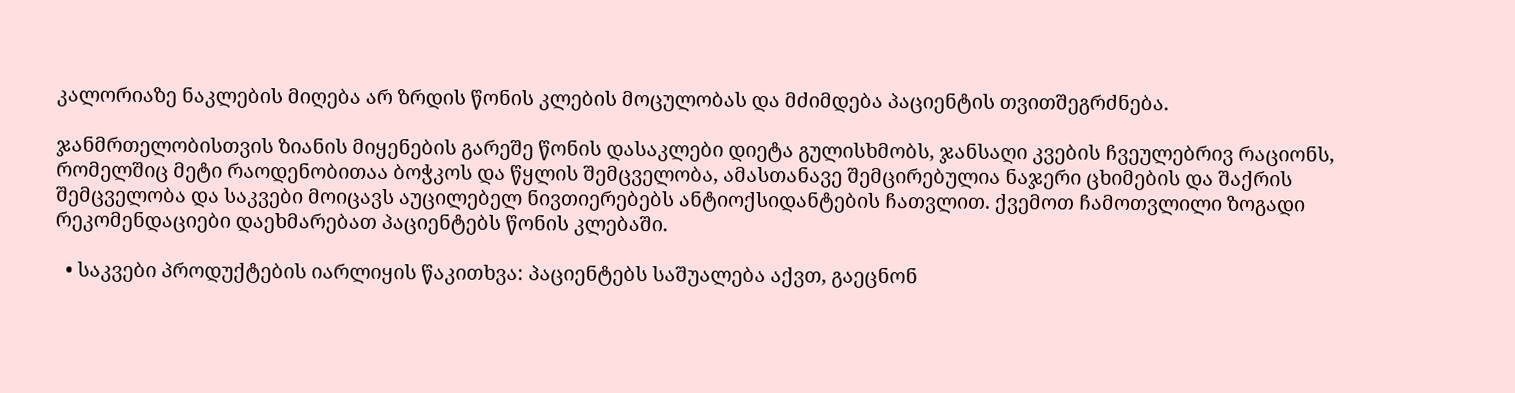კალორიაზე ნაკლების მიღება არ ზრდის წონის კლების მოცულობას და მძიმდება პაციენტის თვითშეგრძნება.

ჯანმრთელობისთვის ზიანის მიყენების გარეშე წონის დასაკლები დიეტა გულისხმობს, ჯანსაღი კვების ჩვეულებრივ რაციონს, რომელშიც მეტი რაოდენობითაა ბოჭკოს და წყლის შემცველობა, ამასთანავე შემცირებულია ნაჯერი ცხიმების და შაქრის შემცველობა და საკვები მოიცავს აუცილებელ ნივთიერებებს ანტიოქსიდანტების ჩათვლით. ქვემოთ ჩამოთვლილი ზოგადი რეკომენდაციები დაეხმარებათ პაციენტებს წონის კლებაში.

  • საკვები პროდუქტების იარლიყის წაკითხვა: პაციენტებს საშუალება აქვთ, გაეცნონ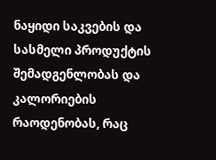ნაყიდი საკვების და სასმელი პროდუქტის შემადგენლობას და კალორიების რაოდენობას, რაც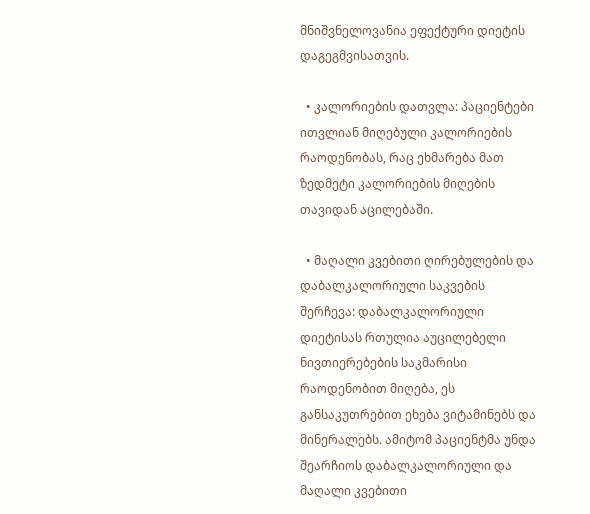მნიშვნელოვანია ეფექტური დიეტის დაგეგმვისათვის.

  • კალორიების დათვლა: პაციენტები ითვლიან მიღებული კალორიების რაოდენობას, რაც ეხმარება მათ ზედმეტი კალორიების მიღების თავიდან აცილებაში.

  • მაღალი კვებითი ღირებულების და დაბალკალორიული საკვების შერჩევა: დაბალკალორიული დიეტისას რთულია აუცილებელი ნივთიერებების საკმარისი რაოდენობით მიღება, ეს განსაკუთრებით ეხება ვიტამინებს და მინერალებს. ამიტომ პაციენტმა უნდა შეარჩიოს დაბალკალორიული და მაღალი კვებითი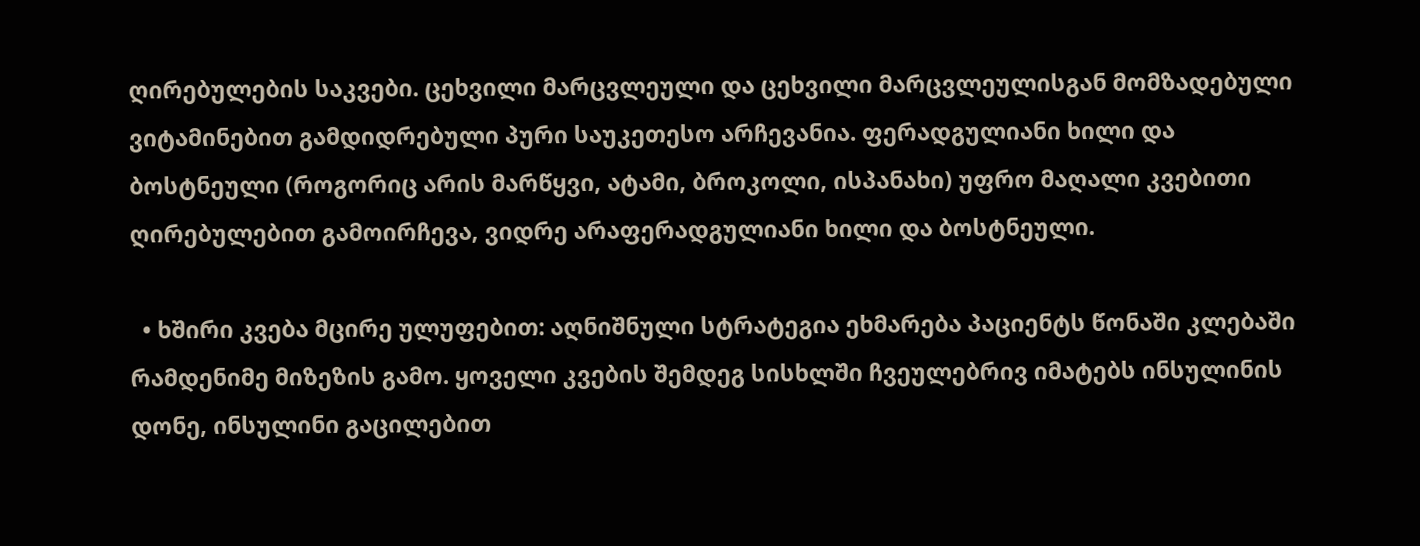ღირებულების საკვები. ცეხვილი მარცვლეული და ცეხვილი მარცვლეულისგან მომზადებული ვიტამინებით გამდიდრებული პური საუკეთესო არჩევანია. ფერადგულიანი ხილი და ბოსტნეული (როგორიც არის მარწყვი, ატამი, ბროკოლი, ისპანახი) უფრო მაღალი კვებითი ღირებულებით გამოირჩევა, ვიდრე არაფერადგულიანი ხილი და ბოსტნეული.

  • ხშირი კვება მცირე ულუფებით: აღნიშნული სტრატეგია ეხმარება პაციენტს წონაში კლებაში რამდენიმე მიზეზის გამო. ყოველი კვების შემდეგ სისხლში ჩვეულებრივ იმატებს ინსულინის დონე, ინსულინი გაცილებით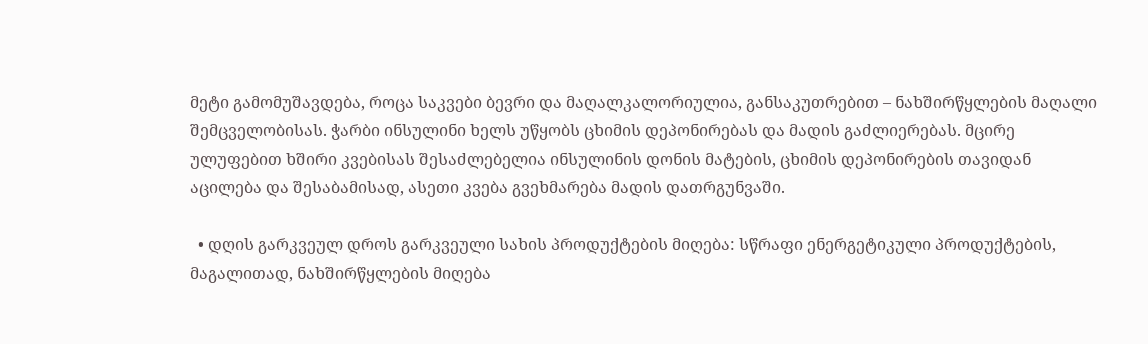მეტი გამომუშავდება, როცა საკვები ბევრი და მაღალკალორიულია, განსაკუთრებით – ნახშირწყლების მაღალი შემცველობისას. ჭარბი ინსულინი ხელს უწყობს ცხიმის დეპონირებას და მადის გაძლიერებას. მცირე ულუფებით ხშირი კვებისას შესაძლებელია ინსულინის დონის მატების, ცხიმის დეპონირების თავიდან აცილება და შესაბამისად, ასეთი კვება გვეხმარება მადის დათრგუნვაში.

  • დღის გარკვეულ დროს გარკვეული სახის პროდუქტების მიღება: სწრაფი ენერგეტიკული პროდუქტების, მაგალითად, ნახშირწყლების მიღება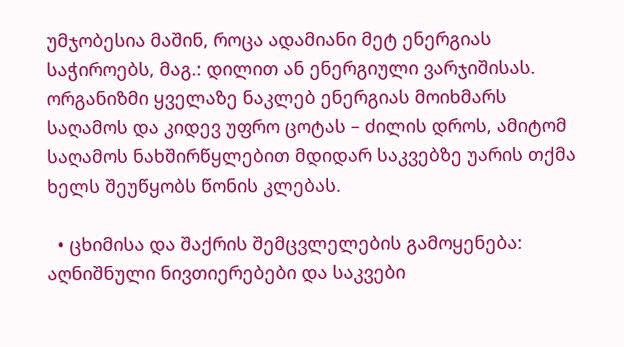უმჯობესია მაშინ, როცა ადამიანი მეტ ენერგიას საჭიროებს, მაგ.: დილით ან ენერგიული ვარჯიშისას. ორგანიზმი ყველაზე ნაკლებ ენერგიას მოიხმარს საღამოს და კიდევ უფრო ცოტას – ძილის დროს, ამიტომ საღამოს ნახშირწყლებით მდიდარ საკვებზე უარის თქმა ხელს შეუწყობს წონის კლებას.

  • ცხიმისა და შაქრის შემცვლელების გამოყენება: აღნიშნული ნივთიერებები და საკვები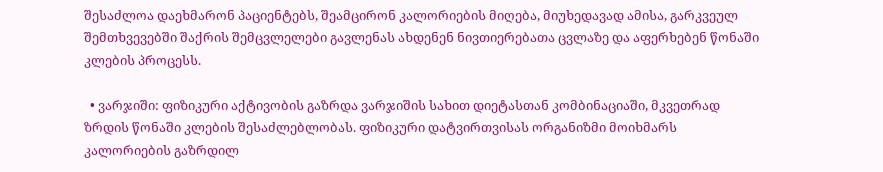შესაძლოა დაეხმარონ პაციენტებს, შეამცირონ კალორიების მიღება, მიუხედავად ამისა, გარკვეულ შემთხვევებში შაქრის შემცვლელები გავლენას ახდენენ ნივთიერებათა ცვლაზე და აფერხებენ წონაში კლების პროცესს.

  • ვარჯიში: ფიზიკური აქტივობის გაზრდა ვარჯიშის სახით დიეტასთან კომბინაციაში, მკვეთრად ზრდის წონაში კლების შესაძლებლობას. ფიზიკური დატვირთვისას ორგანიზმი მოიხმარს კალორიების გაზრდილ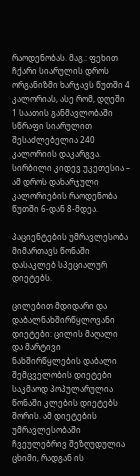რაოდენობას. მაგ.: ფეხით ჩქარი სიარულის დროს ორგანიზმი ხარჯავს წუთში 4 კალორიას, ასე რომ, დღეში 1 საათის განმავლობაში სწრაფი სიარულით შესაძლებელია 240 კალორიის დაკარგვა. სირბილი კიდევ უკეთესია – ამ დროს დახარჯული კალორიების რაოდენობა წუთში 6-დან 8-მდეა.

პაციენტების უმრავლესობა მიმართავს წონაში დასაკლებ სპეციალურ დიეტებს.

ცილებით მდიდარი და დაბალნახშირწყლოვანი დიეტები: ცილის მაღალი და მარტივი ნახშირწყლების დაბალი შემცველობის დიეტები საკმაოდ პოპულარულია წონაში კლების დიეტებს შორის. ამ დიეტების უმრავლესობაში ჩვეულებრივ შეზღუდულია ცხიმი, რადგან ის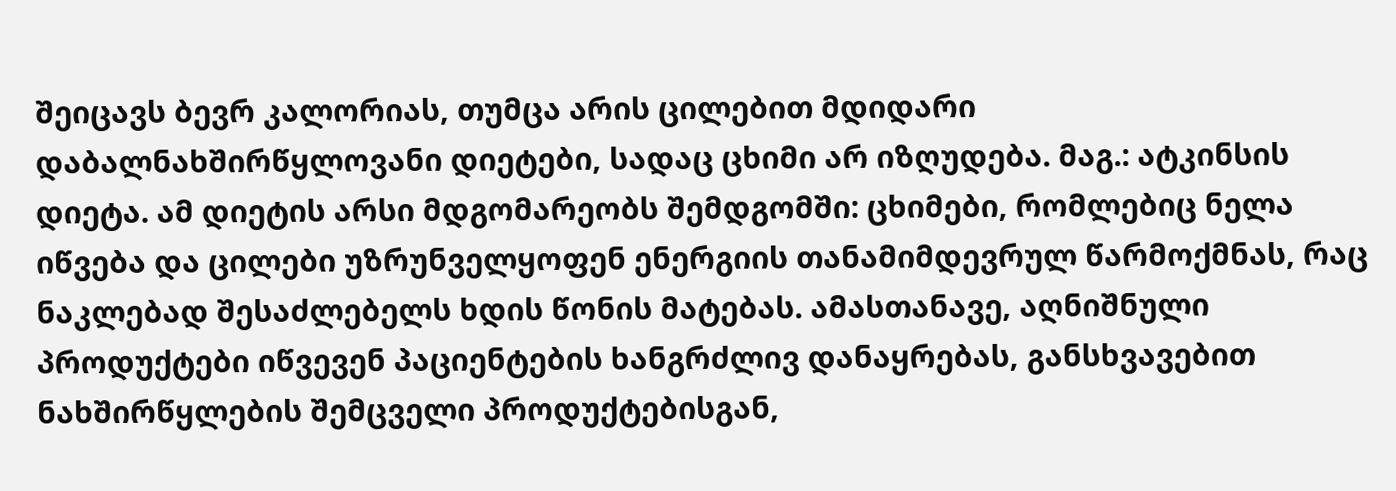შეიცავს ბევრ კალორიას, თუმცა არის ცილებით მდიდარი დაბალნახშირწყლოვანი დიეტები, სადაც ცხიმი არ იზღუდება. მაგ.: ატკინსის დიეტა. ამ დიეტის არსი მდგომარეობს შემდგომში: ცხიმები, რომლებიც ნელა იწვება და ცილები უზრუნველყოფენ ენერგიის თანამიმდევრულ წარმოქმნას, რაც ნაკლებად შესაძლებელს ხდის წონის მატებას. ამასთანავე, აღნიშნული პროდუქტები იწვევენ პაციენტების ხანგრძლივ დანაყრებას, განსხვავებით ნახშირწყლების შემცველი პროდუქტებისგან,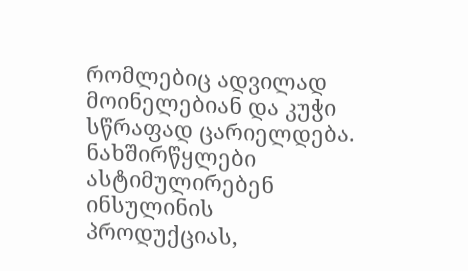რომლებიც ადვილად მოინელებიან და კუჭი სწრაფად ცარიელდება. ნახშირწყლები ასტიმულირებენ ინსულინის პროდუქციას,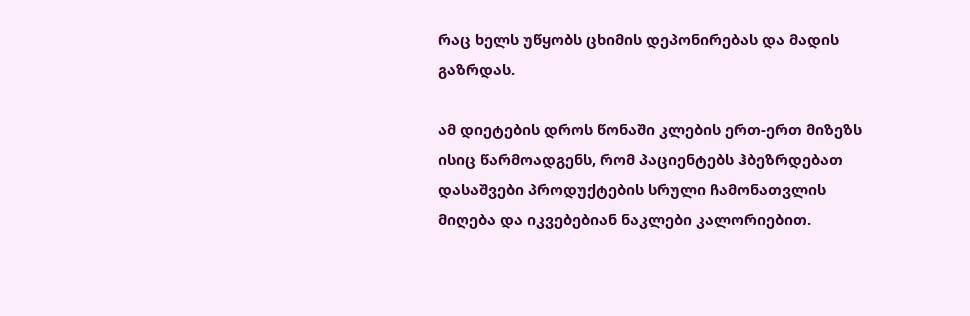რაც ხელს უწყობს ცხიმის დეპონირებას და მადის გაზრდას.

ამ დიეტების დროს წონაში კლების ერთ-ერთ მიზეზს ისიც წარმოადგენს, რომ პაციენტებს ჰბეზრდებათ დასაშვები პროდუქტების სრული ჩამონათვლის მიღება და იკვებებიან ნაკლები კალორიებით.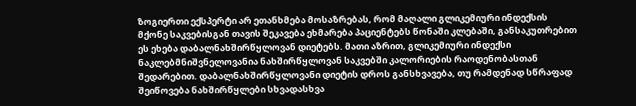ზოგიერთი ექსპერტი არ ეთანხმება მოსაზრებას, რომ მაღალი გლიკემიური ინდექსის მქონე საკვებისგან თავის შეკავება ეხმარება პაციენტებს წონაში კლებაში, განსაკუთრებით ეს ეხება დაბალნახშირწყლოვან დიეტებს. მათი აზრით, გლიკემიური ინდექსი ნაკლებმნიშვნელოვანია ნახშირწყლოვან საკვებში კალორიების რაოდენობასთან შედარებით. დაბალნახშირწყლოვანი დიეტის დროს განსხვავება, თუ რამდენად სწრაფად შეიწოვება ნახშირწყლები სხვადასხვა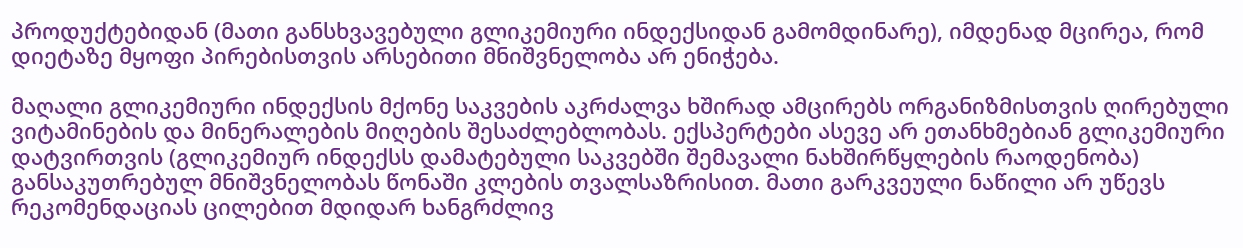პროდუქტებიდან (მათი განსხვავებული გლიკემიური ინდექსიდან გამომდინარე), იმდენად მცირეა, რომ დიეტაზე მყოფი პირებისთვის არსებითი მნიშვნელობა არ ენიჭება.

მაღალი გლიკემიური ინდექსის მქონე საკვების აკრძალვა ხშირად ამცირებს ორგანიზმისთვის ღირებული ვიტამინების და მინერალების მიღების შესაძლებლობას. ექსპერტები ასევე არ ეთანხმებიან გლიკემიური დატვირთვის (გლიკემიურ ინდექსს დამატებული საკვებში შემავალი ნახშირწყლების რაოდენობა) განსაკუთრებულ მნიშვნელობას წონაში კლების თვალსაზრისით. მათი გარკვეული ნაწილი არ უწევს რეკომენდაციას ცილებით მდიდარ ხანგრძლივ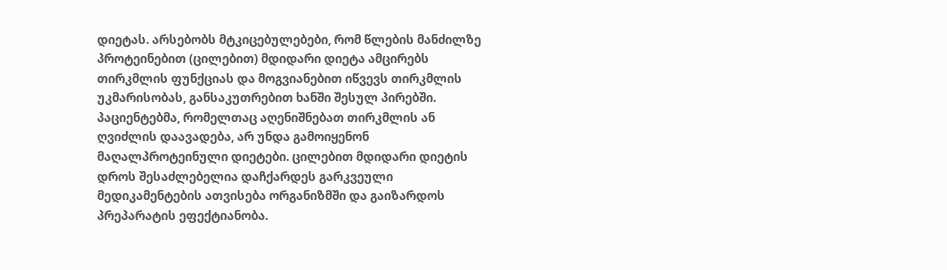დიეტას. არსებობს მტკიცებულებები, რომ წლების მანძილზე პროტეინებით (ცილებით) მდიდარი დიეტა ამცირებს თირკმლის ფუნქციას და მოგვიანებით იწვევს თირკმლის უკმარისობას, განსაკუთრებით ხანში შესულ პირებში. პაციენტებმა, რომელთაც აღენიშნებათ თირკმლის ან ღვიძლის დაავადება, არ უნდა გამოიყენონ მაღალპროტეინული დიეტები. ცილებით მდიდარი დიეტის დროს შესაძლებელია დაჩქარდეს გარკვეული მედიკამენტების ათვისება ორგანიზმში და გაიზარდოს პრეპარატის ეფექტიანობა.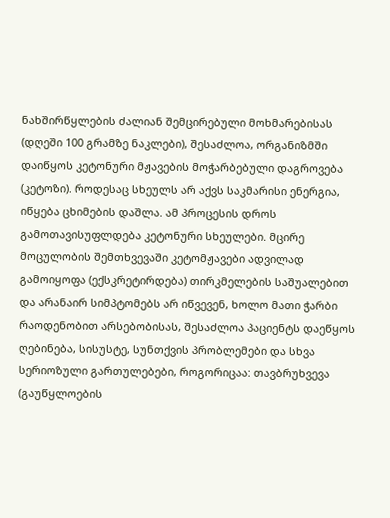ნახშირწყლების ძალიან შემცირებული მოხმარებისას (დღეში 100 გრამზე ნაკლები), შესაძლოა, ორგანიზმში დაიწყოს კეტონური მჟავების მოჭარბებული დაგროვება (კეტოზი). როდესაც სხეულს არ აქვს საკმარისი ენერგია, იწყება ცხიმების დაშლა. ამ პროცესის დროს გამოთავისუფლდება კეტონური სხეულები. მცირე მოცულობის შემთხვევაში კეტომჟავები ადვილად გამოიყოფა (ექსკრეტირდება) თირკმელების საშუალებით და არანაირ სიმპტომებს არ იწვევენ, ხოლო მათი ჭარბი რაოდენობით არსებობისას, შესაძლოა პაციენტს დაეწყოს ღებინება, სისუსტე, სუნთქვის პრობლემები და სხვა სერიოზული გართულებები, როგორიცაა: თავბრუხვევა (გაუწყლოების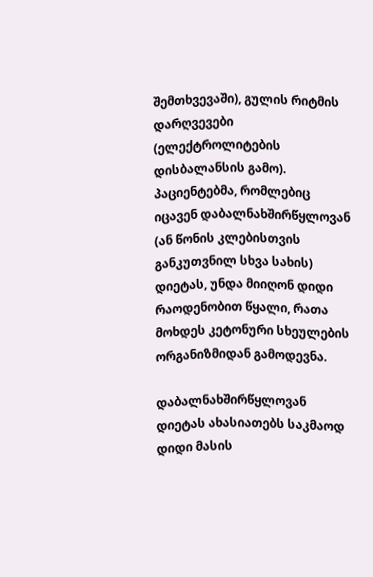შემთხვევაში), გულის რიტმის დარღვევები (ელექტროლიტების დისბალანსის გამო). პაციენტებმა, რომლებიც იცავენ დაბალნახშირწყლოვან (ან წონის კლებისთვის განკუთვნილ სხვა სახის) დიეტას, უნდა მიიღონ დიდი რაოდენობით წყალი, რათა მოხდეს კეტონური სხეულების ორგანიზმიდან გამოდევნა.

დაბალნახშირწყლოვან დიეტას ახასიათებს საკმაოდ დიდი მასის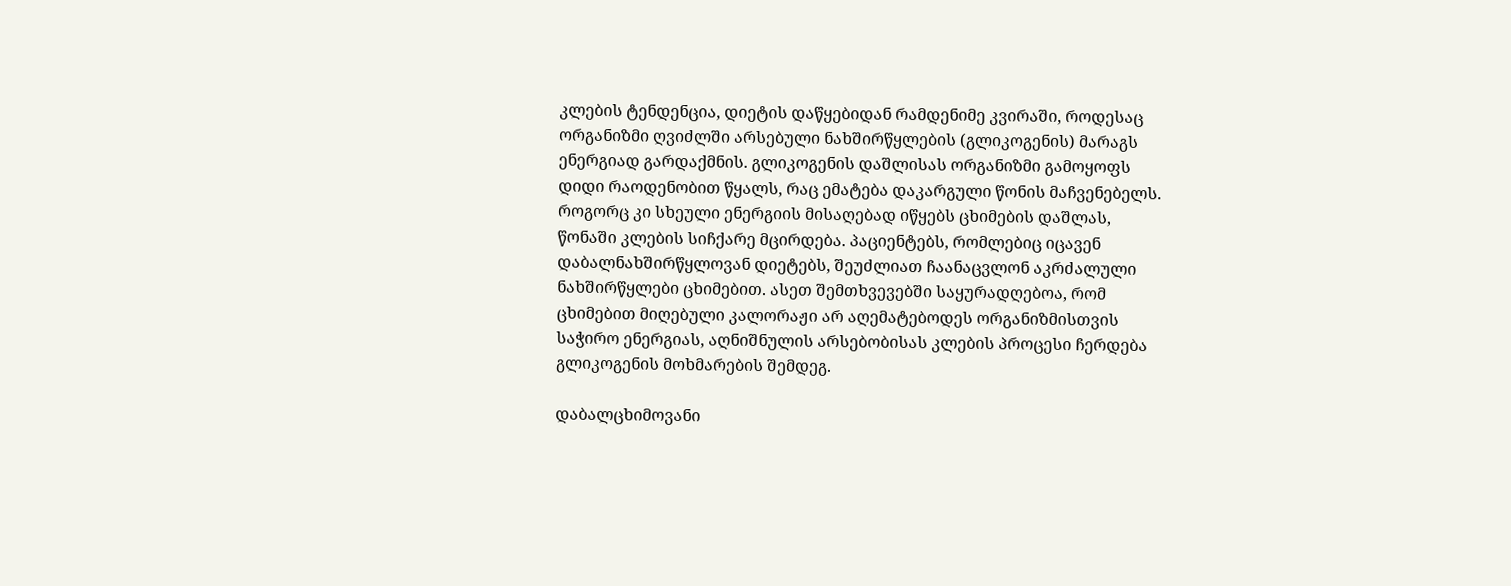კლების ტენდენცია, დიეტის დაწყებიდან რამდენიმე კვირაში, როდესაც ორგანიზმი ღვიძლში არსებული ნახშირწყლების (გლიკოგენის) მარაგს ენერგიად გარდაქმნის. გლიკოგენის დაშლისას ორგანიზმი გამოყოფს დიდი რაოდენობით წყალს, რაც ემატება დაკარგული წონის მაჩვენებელს. როგორც კი სხეული ენერგიის მისაღებად იწყებს ცხიმების დაშლას, წონაში კლების სიჩქარე მცირდება. პაციენტებს, რომლებიც იცავენ დაბალნახშირწყლოვან დიეტებს, შეუძლიათ ჩაანაცვლონ აკრძალული ნახშირწყლები ცხიმებით. ასეთ შემთხვევებში საყურადღებოა, რომ ცხიმებით მიღებული კალორაჟი არ აღემატებოდეს ორგანიზმისთვის საჭირო ენერგიას, აღნიშნულის არსებობისას კლების პროცესი ჩერდება გლიკოგენის მოხმარების შემდეგ.

დაბალცხიმოვანი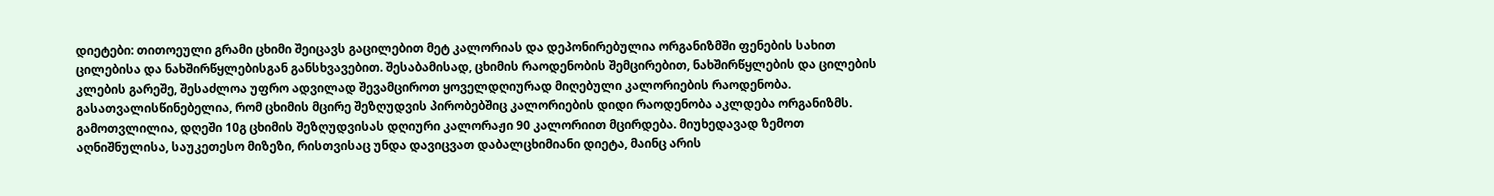დიეტები: თითოეული გრამი ცხიმი შეიცავს გაცილებით მეტ კალორიას და დეპონირებულია ორგანიზმში ფენების სახით ცილებისა და ნახშირწყლებისგან განსხვავებით. შესაბამისად, ცხიმის რაოდენობის შემცირებით, ნახშირწყლების და ცილების კლების გარეშე, შესაძლოა უფრო ადვილად შევამციროთ ყოველდღიურად მიღებული კალორიების რაოდენობა. გასათვალისწინებელია, რომ ცხიმის მცირე შეზღუდვის პირობებშიც კალორიების დიდი რაოდენობა აკლდება ორგანიზმს. გამოთვლილია, დღეში 10გ ცხიმის შეზღუდვისას დღიური კალორაჟი 90 კალორიით მცირდება. მიუხედავად ზემოთ აღნიშნულისა, საუკეთესო მიზეზი, რისთვისაც უნდა დავიცვათ დაბალცხიმიანი დიეტა, მაინც არის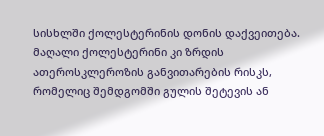სისხლში ქოლესტერინის დონის დაქვეითება. მაღალი ქოლესტერინი კი ზრდის ათეროსკლეროზის განვითარების რისკს, რომელიც შემდგომში გულის შეტევის ან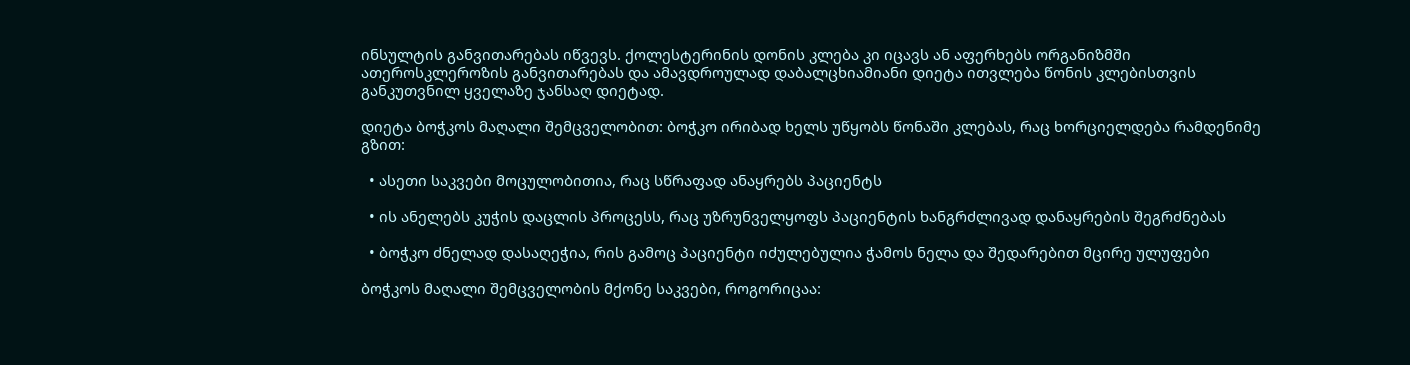ინსულტის განვითარებას იწვევს. ქოლესტერინის დონის კლება კი იცავს ან აფერხებს ორგანიზმში ათეროსკლეროზის განვითარებას და ამავდროულად დაბალცხიამიანი დიეტა ითვლება წონის კლებისთვის განკუთვნილ ყველაზე ჯანსაღ დიეტად.

დიეტა ბოჭკოს მაღალი შემცველობით: ბოჭკო ირიბად ხელს უწყობს წონაში კლებას, რაც ხორციელდება რამდენიმე გზით:

  • ასეთი საკვები მოცულობითია, რაც სწრაფად ანაყრებს პაციენტს

  • ის ანელებს კუჭის დაცლის პროცესს, რაც უზრუნველყოფს პაციენტის ხანგრძლივად დანაყრების შეგრძნებას

  • ბოჭკო ძნელად დასაღეჭია, რის გამოც პაციენტი იძულებულია ჭამოს ნელა და შედარებით მცირე ულუფები

ბოჭკოს მაღალი შემცველობის მქონე საკვები, როგორიცაა: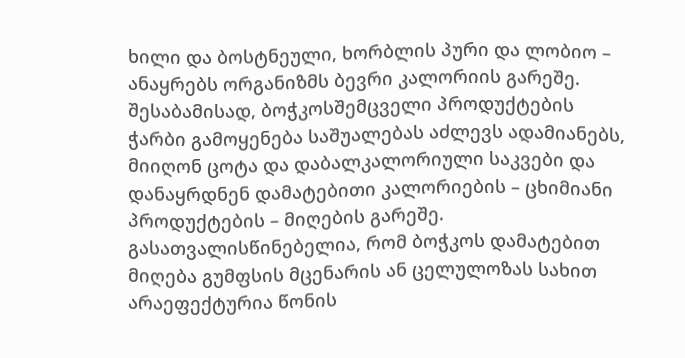ხილი და ბოსტნეული, ხორბლის პური და ლობიო – ანაყრებს ორგანიზმს ბევრი კალორიის გარეშე. შესაბამისად, ბოჭკოსშემცველი პროდუქტების ჭარბი გამოყენება საშუალებას აძლევს ადამიანებს, მიიღონ ცოტა და დაბალკალორიული საკვები და დანაყრდნენ დამატებითი კალორიების – ცხიმიანი პროდუქტების – მიღების გარეშე. გასათვალისწინებელია, რომ ბოჭკოს დამატებით მიღება გუმფსის მცენარის ან ცელულოზას სახით არაეფექტურია წონის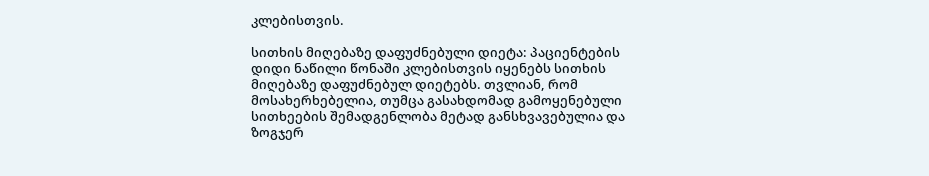კლებისთვის.

სითხის მიღებაზე დაფუძნებული დიეტა: პაციენტების დიდი ნაწილი წონაში კლებისთვის იყენებს სითხის მიღებაზე დაფუძნებულ დიეტებს. თვლიან, რომ მოსახერხებელია, თუმცა გასახდომად გამოყენებული სითხეების შემადგენლობა მეტად განსხვავებულია და ზოგჯერ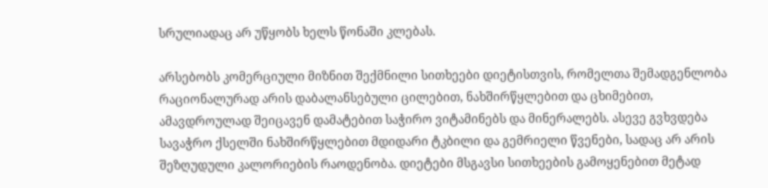სრულიადაც არ უწყობს ხელს წონაში კლებას.

არსებობს კომერციული მიზნით შექმნილი სითხეები დიეტისთვის, რომელთა შემადგენლობა რაციონალურად არის დაბალანსებული ცილებით, ნახშირწყლებით და ცხიმებით, ამავდროულად შეიცავენ დამატებით საჭირო ვიტამინებს და მინერალებს. ასევე გვხვდება სავაჭრო ქსელში ნახშირწყლებით მდიდარი ტკბილი და გემრიელი წვენები, სადაც არ არის შეზღუდული კალორიების რაოდენობა. დიეტები მსგავსი სითხეების გამოყენებით მეტად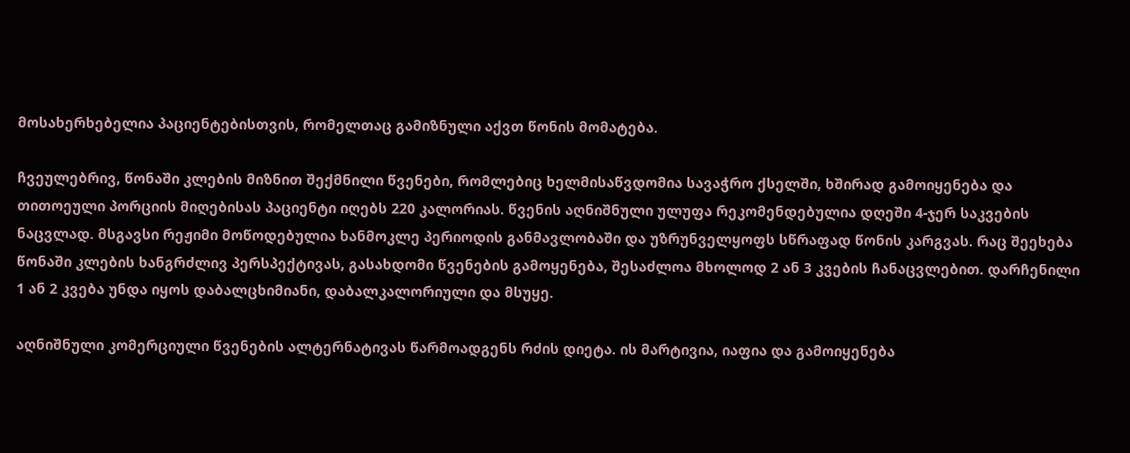მოსახერხებელია პაციენტებისთვის, რომელთაც გამიზნული აქვთ წონის მომატება.

ჩვეულებრივ, წონაში კლების მიზნით შექმნილი წვენები, რომლებიც ხელმისაწვდომია სავაჭრო ქსელში, ხშირად გამოიყენება და თითოეული პორციის მიღებისას პაციენტი იღებს 220 კალორიას. წვენის აღნიშნული ულუფა რეკომენდებულია დღეში 4-ჯერ საკვების ნაცვლად. მსგავსი რეჟიმი მოწოდებულია ხანმოკლე პერიოდის განმავლობაში და უზრუნველყოფს სწრაფად წონის კარგვას. რაც შეეხება წონაში კლების ხანგრძლივ პერსპექტივას, გასახდომი წვენების გამოყენება, შესაძლოა მხოლოდ 2 ან 3 კვების ჩანაცვლებით. დარჩენილი 1 ან 2 კვება უნდა იყოს დაბალცხიმიანი, დაბალკალორიული და მსუყე.

აღნიშნული კომერციული წვენების ალტერნატივას წარმოადგენს რძის დიეტა. ის მარტივია, იაფია და გამოიყენება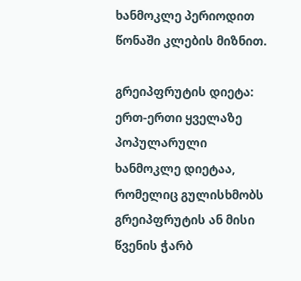ხანმოკლე პერიოდით წონაში კლების მიზნით.

გრეიპფრუტის დიეტა: ერთ-ერთი ყველაზე პოპულარული ხანმოკლე დიეტაა, რომელიც გულისხმობს გრეიპფრუტის ან მისი წვენის ჭარბ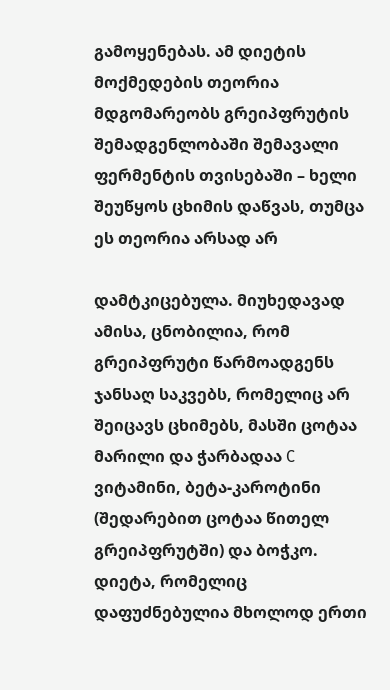გამოყენებას. ამ დიეტის მოქმედების თეორია მდგომარეობს გრეიპფრუტის შემადგენლობაში შემავალი ფერმენტის თვისებაში – ხელი შეუწყოს ცხიმის დაწვას, თუმცა ეს თეორია არსად არ

დამტკიცებულა. მიუხედავად ამისა, ცნობილია, რომ გრეიპფრუტი წარმოადგენს ჯანსაღ საკვებს, რომელიც არ შეიცავს ცხიმებს, მასში ცოტაა მარილი და ჭარბადაა C ვიტამინი, ბეტა-კაროტინი (შედარებით ცოტაა წითელ გრეიპფრუტში) და ბოჭკო. დიეტა, რომელიც დაფუძნებულია მხოლოდ ერთი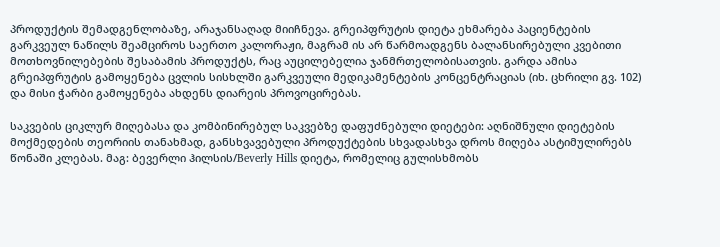პროდუქტის შემადგენლობაზე, არაჯანსაღად მიიჩნევა. გრეიპფრუტის დიეტა ეხმარება პაციენტების გარკვეულ ნაწილს შეამციროს საერთო კალორაჟი, მაგრამ ის არ წარმოადგენს ბალანსირებული კვებითი მოთხოვნილებების შესაბამის პროდუქტს, რაც აუცილებელია ჯანმრთელობისათვის. გარდა ამისა გრეიპფრუტის გამოყენება ცვლის სისხლში გარკვეული მედიკამენტების კონცენტრაციას (იხ. ცხრილი გვ. 102) და მისი ჭარბი გამოყენება ახდენს დიარეის პროვოცირებას.

საკვების ციკლურ მიღებასა და კომბინირებულ საკვებზე დაფუძნებული დიეტები: აღნიშნული დიეტების მოქმედების თეორიის თანახმად, განსხვავებული პროდუქტების სხვადასხვა დროს მიღება ასტიმულირებს წონაში კლებას. მაგ: ბევერლი ჰილსის/Beverly Hills დიეტა, რომელიც გულისხმობს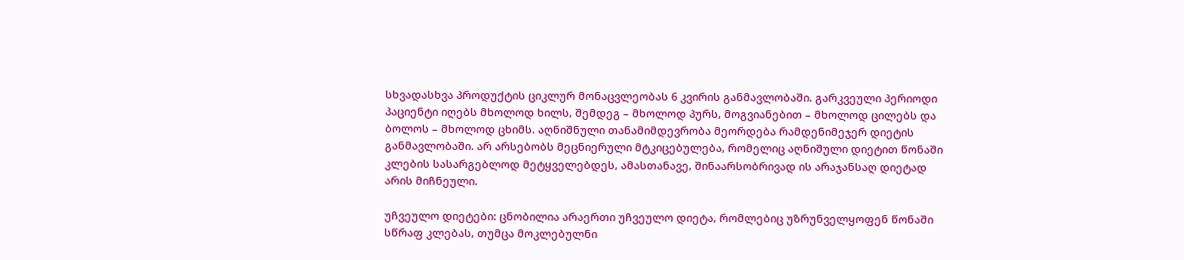სხვადასხვა პროდუქტის ციკლურ მონაცვლეობას 6 კვირის განმავლობაში. გარკვეული პერიოდი პაციენტი იღებს მხოლოდ ხილს, შემდეგ – მხოლოდ პურს, მოგვიანებით – მხოლოდ ცილებს და ბოლოს – მხოლოდ ცხიმს. აღნიშნული თანამიმდევრობა მეორდება რამდენიმეჯერ დიეტის განმავლობაში. არ არსებობს მეცნიერული მტკიცებულება, რომელიც აღნიშული დიეტით წონაში კლების სასარგებლოდ მეტყველებდეს, ამასთანავე, შინაარსობრივად ის არაჯანსაღ დიეტად არის მიჩნეული.

უჩვეულო დიეტები: ცნობილია არაერთი უჩვეულო დიეტა, რომლებიც უზრუნველყოფენ წონაში სწრაფ კლებას, თუმცა მოკლებულნი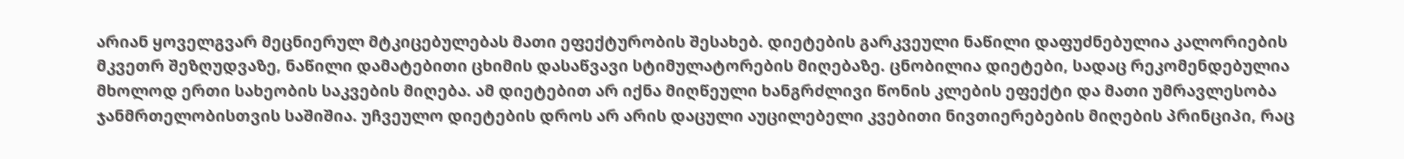არიან ყოველგვარ მეცნიერულ მტკიცებულებას მათი ეფექტურობის შესახებ. დიეტების გარკვეული ნაწილი დაფუძნებულია კალორიების მკვეთრ შეზღუდვაზე, ნაწილი დამატებითი ცხიმის დასაწვავი სტიმულატორების მიღებაზე. ცნობილია დიეტები, სადაც რეკომენდებულია მხოლოდ ერთი სახეობის საკვების მიღება. ამ დიეტებით არ იქნა მიღწეული ხანგრძლივი წონის კლების ეფექტი და მათი უმრავლესობა ჯანმრთელობისთვის საშიშია. უჩვეულო დიეტების დროს არ არის დაცული აუცილებელი კვებითი ნივთიერებების მიღების პრინციპი, რაც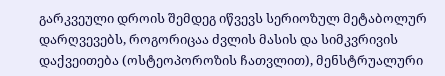გარკვეული დროის შემდეგ იწვევს სერიოზულ მეტაბოლურ დარღვევებს, როგორიცაა ძვლის მასის და სიმკვრივის დაქვეითება (ოსტეოპოროზის ჩათვლით), მენსტრუალური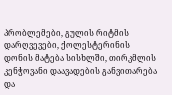პრობლემები, გულის რიტმის დარღვევები, ქოლესტერინის დონის მატება სისხლში, თირკმლის კენჭოვანი დაავადების განვითარება და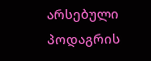არსებული პოდაგრის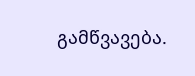გამწვავება.